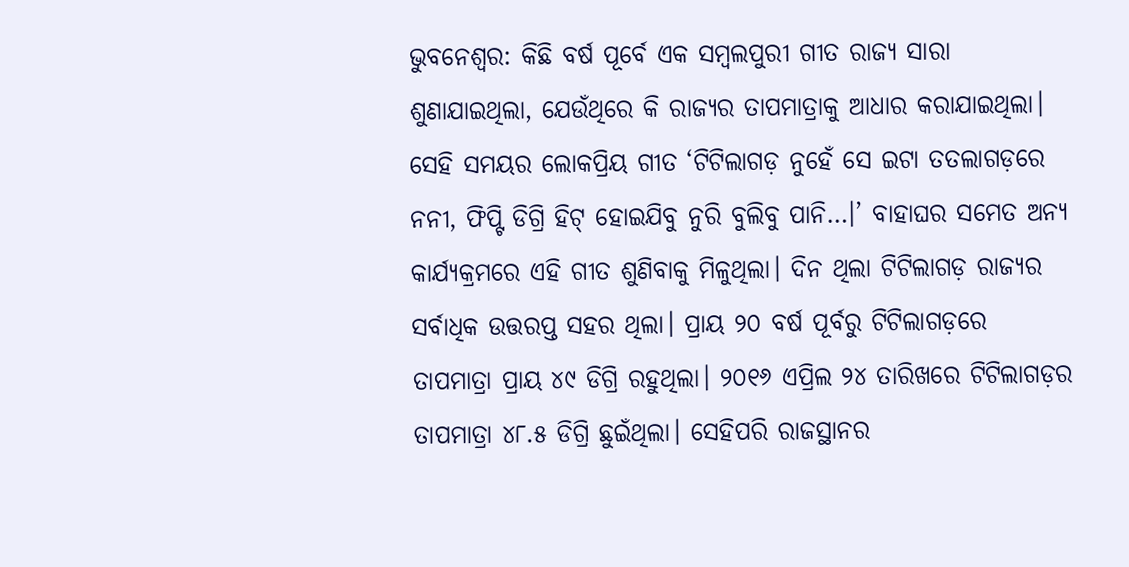ଭୁବନେଶ୍ବର: କିଛି ବର୍ଷ ପୂର୍ବେ ଏକ ସମ୍ବଲପୁରୀ ଗୀତ ରାଜ୍ୟ ସାରା ଶୁଣାଯାଇଥିଲା, ଯେଉଁଥିରେ କି ରାଜ୍ୟର ତାପମାତ୍ରାକୁ ଆଧାର କରାଯାଇଥିଲା। ସେହି ସମୟର ଲୋକପ୍ରିୟ ଗୀତ ‘ଟିଟିଲାଗଡ଼ ନୁହେଁ ସେ ଇଟା ତତଲାଗଡ଼ରେ ନନୀ, ଫିପ୍ଟି ଡିଗ୍ରି ହିଟ୍ ହୋଇଯିବୁ ନୁରି ବୁଲିବୁ ପାନି…।’ ବାହାଘର ସମେତ ଅନ୍ୟ କାର୍ଯ୍ୟକ୍ରମରେ ଏହି ଗୀତ ଶୁଣିବାକୁ ମିଳୁଥିଲା। ଦିନ ଥିଲା ଟିଟିଲାଗଡ଼ ରାଜ୍ୟର ସର୍ବାଧିକ ଉତ୍ତରପ୍ତ ସହର ଥିଲା। ପ୍ରାୟ ୨୦ ବର୍ଷ ପୂର୍ବରୁ ଟିଟିଲାଗଡ଼ରେ ତାପମାତ୍ରା ପ୍ରାୟ ୪୯ ଡିଗ୍ରି ରହୁଥିଲା। ୨୦୧୬ ଏପ୍ରିଲ ୨୪ ତାରିଖରେ ଟିଟିଲାଗଡ଼ର ତାପମାତ୍ରା ୪୮.୫ ଡିଗ୍ରି ଛୁଇଁଥିଲା। ସେହିପରି ରାଜସ୍ଥାନର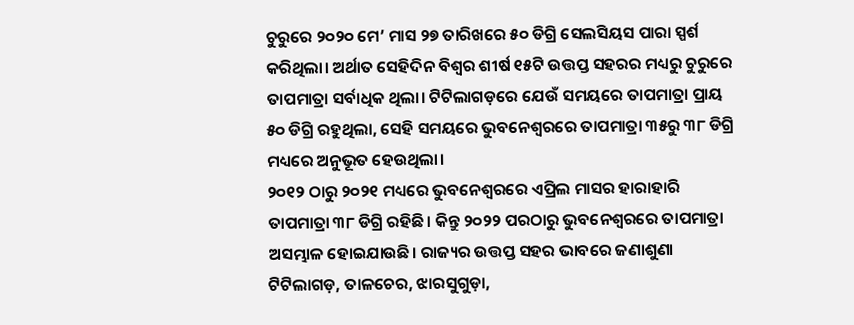ଚୁରୁରେ ୨୦୨୦ ମେ’ ମାସ ୨୭ ତାରିଖରେ ୫୦ ଡିଗ୍ରି ସେଲସିୟସ ପାରା ସ୍ପର୍ଶ କରିଥିଲା। ଅର୍ଥାତ ସେହିଦିନ ବିଶ୍ବର ଶୀର୍ଷ ୧୫ଟି ଉତ୍ତପ୍ତ ସହରର ମଧ୍ୟରୁ ଚୁରୁରେ ତାପମାତ୍ରା ସର୍ବାଧିକ ଥିଲା। ଟିଟିଲାଗଡ଼ରେ ଯେଉଁ ସମୟରେ ତାପମାତ୍ରା ପ୍ରାୟ ୫୦ ଡିଗ୍ରି ରହୁଥିଲା, ସେହି ସମୟରେ ଭୁବନେଶ୍ବରରେ ତାପମାତ୍ରା ୩୫ରୁ ୩୮ ଡିଗ୍ରି ମଧ୍ୟରେ ଅନୁଭୂତ ହେଉଥିଲା।
୨୦୧୨ ଠାରୁ ୨୦୨୧ ମଧ୍ୟରେ ଭୁବନେଶ୍ବରରେ ଏପ୍ରିଲ ମାସର ହାରାହାରି ତାପମାତ୍ରା ୩୮ ଡିଗ୍ରି ରହିଛି। କିନ୍ତୁ ୨୦୨୨ ପରଠାରୁ ଭୁବନେଶ୍ବରରେ ତାପମାତ୍ରା ଅସମ୍ଭାଳ ହୋଇଯାଉଛି। ରାଜ୍ୟର ଉତ୍ତପ୍ତ ସହର ଭାବରେ ଜଣାଶୁଣା ଟିଟିଲାଗଡ଼, ତାଳଚେର, ଝାରସୁଗୁଡ଼ା,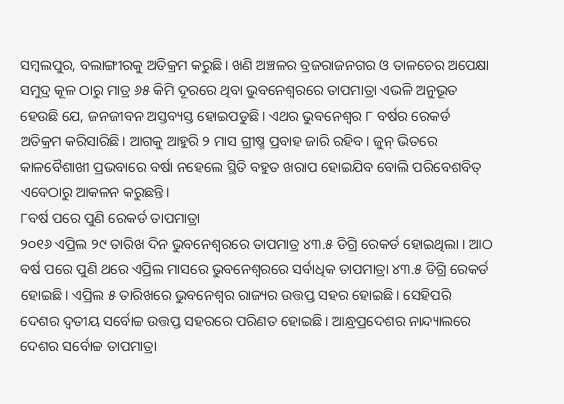ସମ୍ବଲପୁର, ବଲାଙ୍ଗୀରକୁ ଅତିକ୍ରମ କରୁଛି। ଖଣି ଅଞ୍ଚଳର ବ୍ରଜରାଜନଗର ଓ ତାଳଚେର ଅପେକ୍ଷା ସମୁଦ୍ର କୂଳ ଠାରୁ ମାତ୍ର ୬୫ କିମି ଦୂରରେ ଥିବା ଭୁବନେଶ୍ବରରେ ତାପମାତ୍ରା ଏଭଳି ଅନୁଭୂତ ହେଉଛି ଯେ, ଜନଜୀବନ ଅସ୍ତବ୍ୟସ୍ତ ହୋଇପଡୁଛି। ଏଥର ଭୁବନେଶ୍ବର ୮ ବର୍ଷର ରେକର୍ଡ ଅତିକ୍ରମ କରିସାରିଛି। ଆଗକୁ ଆହୁରି ୨ ମାସ ଗ୍ରୀଷ୍ମ ପ୍ରବାହ ଜାରି ରହିବ। ଜୁନ୍ ଭିତରେ କାଳବୈଶାଖୀ ପ୍ରଭବାରେ ବର୍ଷା ନହେଲେ ସ୍ଥିତି ବହୁତ ଖରାପ ହୋଇଯିବ ବୋଲି ପରିବେଶବିତ୍ ଏବେଠାରୁ ଆକଳନ କରୁଛନ୍ତି।
୮ବର୍ଷ ପରେ ପୁଣି ରେକର୍ଡ ତାପମାତ୍ରା
୨୦୧୬ ଏପ୍ରିଲ ୨୯ ତାରିଖ ଦିନ ଭୁବନେଶ୍ବରରେ ତାପମାତ୍ର ୪୩.୫ ଡିଗ୍ରି ରେକର୍ଡ ହୋଇଥିଲା । ଆଠ ବର୍ଷ ପରେ ପୁଣି ଥରେ ଏପ୍ରିଲ ମାସରେ ଭୁବନେଶ୍ବରରେ ସର୍ବାଧିକ ତାପମାତ୍ରା ୪୩.୫ ଡିଗ୍ରି ରେକର୍ଡ ହୋଇଛି। ଏପ୍ରିଲ ୫ ତାରିଖରେ ଭୁବନେଶ୍ବର ରାଜ୍ୟର ଉତ୍ତପ୍ତ ସହର ହୋଇଛି। ସେହିପରି ଦେଶର ଦ୍ବତୀୟ ସର୍ବୋଚ୍ଚ ଉତ୍ତପ୍ତ ସହରରେ ପରିଣତ ହୋଇଛି। ଆନ୍ଧ୍ରପ୍ରଦେଶର ନାନ୍ଦ୍ୟାଲରେ ଦେଶର ସର୍ବୋଚ୍ଚ ତାପମାତ୍ରା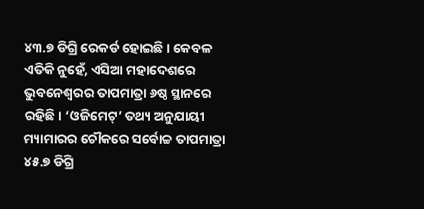୪୩.୭ ଡିଗ୍ରି ରେକର୍ଡ ହୋଇଛି। କେବଳ ଏତିକି ନୁହେଁ, ଏସିଆ ମହାଦେଶରେ ଭୁବନେଶ୍ବରର ତାପମାତ୍ରା ୬ଷ୍ଠ ସ୍ଥାନରେ ରହିଛି। ‘ଓଜିମେଟ୍’ ତଥ୍ୟ ଅନୁଯାୟୀ ମ୍ୟାମାରର ଚୌକରେ ସର୍ବୋଚ୍ଚ ତାପମାତ୍ରା ୪୫.୭ ଡିଗ୍ରି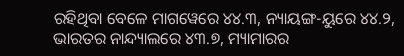ରହିଥିବା ବେଳେ ମାଗୱେରେ ୪୪.୩, ନ୍ୟାୟଙ୍ଗ-ୟୁରେ ୪୪.୨, ଭାରତର ନାନ୍ଦ୍ୟାଲରେ ୪୩.୭, ମ୍ୟାମାରର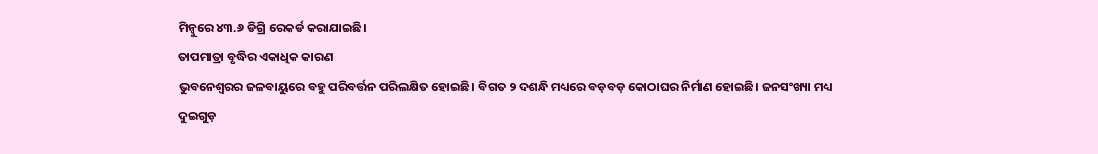ମିନ୍ବୁରେ ୪୩.୬ ଡିଗ୍ରି ରେକର୍ଡ କରାଯାଇଛି।
ତାପମାତ୍ରା ବୃଦ୍ଧିର ଏକାଧିକ କାରଣ
ଭୁବନେଶ୍ବରର ଜଳବାୟୁରେ ବହୁ ପରିବର୍ତ୍ତନ ପରିଲକ୍ଷିତ ହୋଇଛି। ବିଗତ ୨ ଦଶନ୍ଧି ମଧ୍ୟରେ ବଡ଼ବଡ଼ କୋଠାଘର ନିର୍ମାଣ ହୋଇଛି। ଜନସଂଖ୍ୟା ମଧ୍ୟ ଦୁଇଗୁଡ଼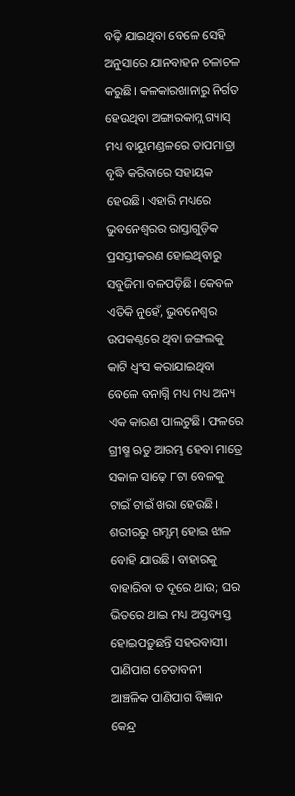ବଢ଼ି ଯାଇଥିବା ବେଳେ ସେହି ଅନୁସାରେ ଯାନବାହନ ଚଳାଚଳ କରୁଛି। କଳକାରଖାନାରୁ ନିର୍ଗତ ହେଉଥିବା ଅଙ୍ଗାରକାମ୍ଲ ଗ୍ୟାସ୍ ମଧ୍ୟ ବାୟୁମଣ୍ଡଳରେ ତାପମାତ୍ରା ବୃଦ୍ଧି କରିବାରେ ସହାୟକ ହେଉଛି। ଏହାରି ମଧ୍ୟରେ ଭୁବନେଶ୍ବରର ରାସ୍ତାଗୁଡ଼ିକ ପ୍ରସସ୍ତୀକରଣ ହୋଇଥିବାରୁ ସବୁଜିମା ବଳପଡ଼ିଛି। କେବଳ ଏତିକି ନୁହେଁ, ଭୁବନେଶ୍ବର ଉପକଣ୍ଠରେ ଥିବା ଜଙ୍ଗଲକୁ କାଟି ଧ୍ବଂସ କରାଯାଇଥିବା ବେଳେ ବନାଗ୍ନି ମଧ୍ୟ ମଧ୍ୟ ଅନ୍ୟ ଏକ କାରଣ ପାଲଟୁଛି। ଫଳରେ ଗ୍ରୀଷ୍ମ ଋତୁ ଆରମ୍ଭ ହେବା ମାତ୍ରେ ସକାଳ ସାଢ଼େ ୮ଟା ବେଳକୁ ଟାଇଁ ଟାଇଁ ଖରା ହେଉଛି। ଶରୀରରୁ ଗମ୍ଗମ୍ ହୋଇ ଝାଳ ବୋହି ଯାଉଛି। ବାହାରକୁ ବାହାରିବା ତ ଦୂରେ ଥାଉ; ଘର ଭିତରେ ଥାଇ ମଧ୍ୟ ଅସ୍ତବ୍ୟସ୍ତ ହୋଇପଡ଼ୁଛନ୍ତି ସହରବାସୀ।
ପାଣିପାଗ ଚେତାବନୀ
ଆଞ୍ଚଳିକ ପାଣିପାଗ ବିଜ୍ଞାନ କେନ୍ଦ୍ର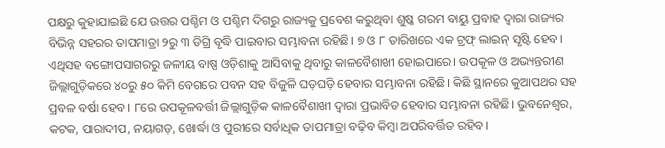ପକ୍ଷରୁ କୁହାଯାଇଛି ଯେ ଉତ୍ତର ପଶ୍ଚିମ ଓ ପଶ୍ଚିମ ଦିଗରୁ ରାଜ୍ୟକୁ ପ୍ରବେଶ କରୁଥିବା ଶୁଷ୍କ ଗରମ ବାୟୁ ପ୍ରବାହ ଦ୍ବାରା ରାଜ୍ୟର ବିଭିନ୍ନ ସହରର ତାପମାତ୍ରା ୨ରୁ ୩ ଡିଗ୍ରି ବୃଦ୍ଧି ପାଇବାର ସମ୍ଭାବନା ରହିଛି। ୭ ଓ ୮ ତାରିଖରେ ଏକ ଟ୍ରଫ୍ ଲାଇନ୍ ସୃଷ୍ଟି ହେବ। ଏଥିସହ ବଙ୍ଗୋପସାଗରରୁ ଜଳୀୟ ବାଷ୍ପ ଓଡ଼ିଶାକୁ ଆସିବାକୁ ଥିବାରୁ କାଳବୈଶାଖୀ ହୋଇପାରେ। ଉପକୂଳ ଓ ଅଭ୍ୟନ୍ତରୀଣ ଜିଲ୍ଲାଗୁଡ଼ିକରେ ୪୦ରୁ ୫୦ କିମି ବେଗରେ ପବନ ସହ ବିଜୁଳି ଘଡ଼ଘଡ଼ି ହେବାର ସମ୍ଭାବନା ରହିଛି। କିଛି ସ୍ଥାନରେ କୁଆପଥର ସହ ପ୍ରବଳ ବର୍ଷା ହେବ। ୮ରେ ଉପକୂଳବର୍ତ୍ତୀ ଜିଲ୍ଲାଗୁଡ଼ିକ କାଳବୈଶାଖୀ ଦ୍ବାରା ପ୍ରଭାବିତ ହେବାର ସମ୍ଭାବନା ରହିଛି। ଭୁବନେଶ୍ବର, କଟକ, ପାରାଦୀପ, ନୟାଗଡ଼, ଖୋର୍ଦ୍ଧା ଓ ପୁରୀରେ ସର୍ବାଧିକ ତାପମାତ୍ରା ବଢ଼ିବ କିମ୍ବା ଅପରିବର୍ତ୍ତିତ ରହିବ।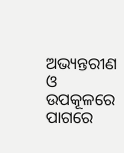ଅଭ୍ୟନ୍ତରୀଣ ଓ ଉପକୂଳରେ ପାଗରେ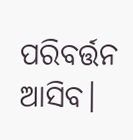ପରିବର୍ତ୍ତନ ଆସିବ।